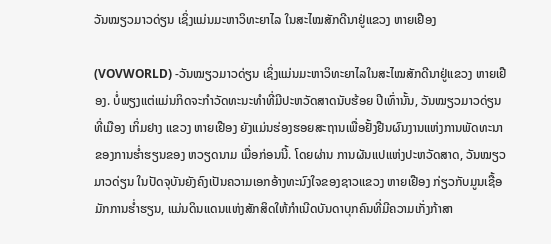ວັນໝຽວມາວດ່ຽນ ເຊິ່ງແມ່ນມະຫາວິທະຍາໄລ ໃນສະໄໝສັກດີນາຢູ່ແຂວງ ຫາຍເຢືອງ

(VOVWORLD) -ວັນໝຽວມາວດ່ຽນ ເຊິ່ງແມ່ນມະຫາວິທະຍາໄລໃນສະໄໝສັກດີນາຢູ່ແຂວງ ຫາຍເຢືອງ. ບໍ່ພຽງແຕ່ແມ່ນກິດຈະກຳວັດທະນະທຳທີ່ມີປະຫວັດສາດນັບຮ້ອຍ ປີເທົ່ານັ້ນ, ວັນໝຽວມາວດ່ຽນ ທີ່ເມືອງ ເກິ່ມຢາງ ແຂວງ ຫາຍເຢືອງ ຍັງແມ່ນຮ່ອງຮອຍສະຖານເພື່ອຢັ້ງຢືນຜົນງານແຫ່ງການພັດທະນາຂອງການຮ່ຳຮຽນຂອງ ຫວຽດນາມ ເມື່ອກ່ອນນີ້. ໂດຍຜ່ານ ການຜັນແປແຫ່ງປະຫວັດສາດ, ວັນໝຽວມາວດ່ຽນ ໃນປັດຈຸບັນຍັງຄົງເປັນຄວາມເອກອ້າງທະນົງໃຈຂອງຊາວແຂວງ ຫາຍເຢືອງ ກ່ຽວກັບມູນເຊື້ອມັກການຮ່ຳຮຽນ, ແມ່ນດິນແດນແຫ່ງສັກສິດໃຫ້ກຳເນີດບັນດາບຸກຄົນທີ່ມີຄວາມເກັ່ງກ້າສາ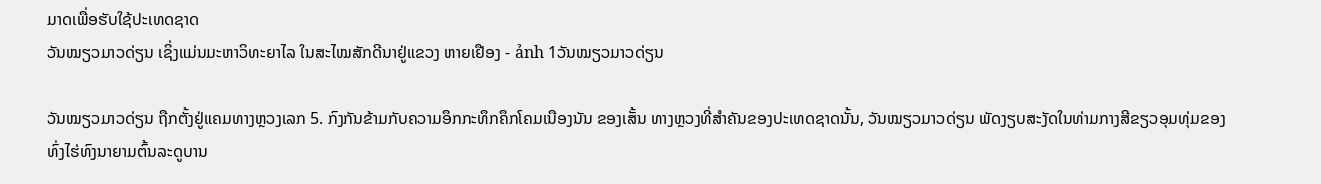ມາດເພື່ອຮັບໃຊ້ປະເທດຊາດ
ວັນໝຽວມາວດ່ຽນ ເຊິ່ງແມ່ນມະຫາວິທະຍາໄລ ໃນສະໄໝສັກດີນາຢູ່ແຂວງ ຫາຍເຢືອງ - ảnh 1ວັນໝຽວມາວດ່ຽນ

ວັນໝຽວມາວດ່ຽນ ຖືກຕັ້ງຢູ່ແຄມທາງຫຼວງເລກ 5. ກົງກັນຂ້າມກັບຄວາມອຶກກະທຶກຄຶກໂຄມເນືອງນັນ ຂອງເສັ້ນ ທາງຫຼວງທີ່ສຳຄັນຂອງປະເທດຊາດນັ້ນ, ວັນໝຽວມາວດ່ຽນ ພັດງຽບສະງັດໃນທ່າມກາງສີຂຽວອຸມທຸ່ມຂອງທົ່ງໄຮ່ທົງນາຍາມຕົ້ນລະດູບານ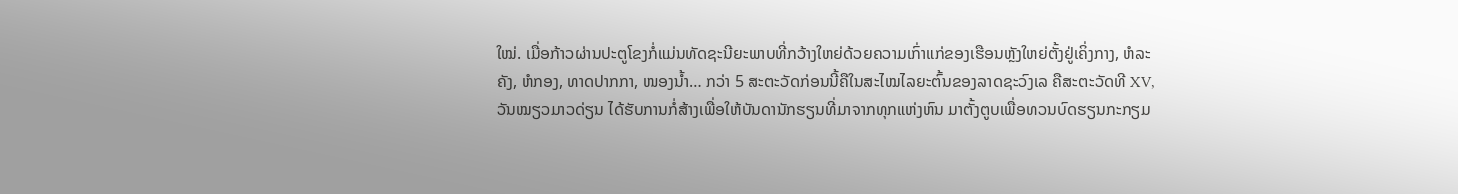ໃໝ່. ເມື່ອກ້າວຜ່ານປະຕູໂຂງກໍ່ແມ່ນທັດຊະນີຍະພາບທີ່ກວ້າງໃຫຍ່ດ້ວຍຄວາມເກົ່າແກ່ຂອງເຮືອນຫຼັງໃຫຍ່ຕັ້ງຢູ່ເຄິ່ງກາງ, ຫໍລະຄັງ, ຫໍກອງ, ທາດປາກກາ, ໜອງນ້ຳ… ກວ່າ 5 ສະຕະວັດກ່ອນນີ້ຄືໃນສະໄໝໄລຍະຕົ້ນຂອງລາດຊະວົງເລ ຄືສະຕະວັດທີ XV, ວັນໝຽວມາວດ່ຽນ ໄດ້ຮັບການກໍ່ສ້າງເພື່ອໃຫ້ບັນດານັກຮຽນທີ່ມາຈາກທຸກແຫ່ງຫົນ ມາຕັ້ງຕູບເພື່ອທວນບົດຮຽນກະກຽມ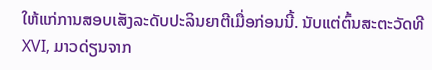ໃຫ້ແກ່ການສອບເສັງລະດັບປະລິນຍາຕີເມື່ອກ່ອນນີ້. ນັບແຕ່ຕົ້ນສະຕະວັດທີ XVI, ມາວດ່ຽນຈາກ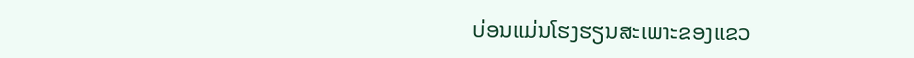ບ່ອນແມ່ນໂຮງຮຽນສະເພາະຂອງແຂວ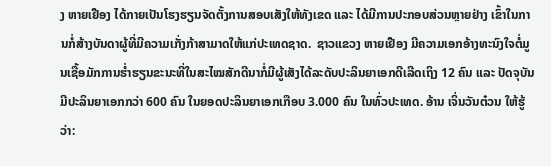ງ ຫາຍເຢືອງ ໄດ້ກາຍເປັນໂຮງຮຽນຈັດຕັ້ງການສອບເສັງໃຫ້ທັງເຂດ ແລະ ໄດ້ມີການປະກອບສ່ວນຫຼາຍຢ່າງ ເຂົ້າໃນການກໍ່ສ້າງບັນດາຜູ້ທີ່ມີຄວາມເກັ່ງກ້າສາມາດໃຫ້ແກ່ປະເທດຊາດ.  ຊາວແຂວງ ຫາຍເຢືອງ ມີຄວາມເອກອ້າງທະນົງໃຈຕໍ່ມູນເຊື້ອມັກການຮ່ຳຮຽນຂະນະທີ່ໃນສະໄໝສັກດີນາກໍ່ມີຜູ້ເສັງໄດ້ລະດັບປະລິນຍາເອກດີເລີດເຖິງ 12 ຄົນ ແລະ ປັດຈຸບັນມີປະລິນຍາເອກກວ່າ 600 ຄົນ ໃນຍອດປະລິນຍາເອກເກືອບ 3.000 ຄົນ ໃນທົ່ວປະເທດ. ອ້ານ ເຈິ່ນວັນຕ໋ວນ ໃຫ້ຮູ້ວ່າ: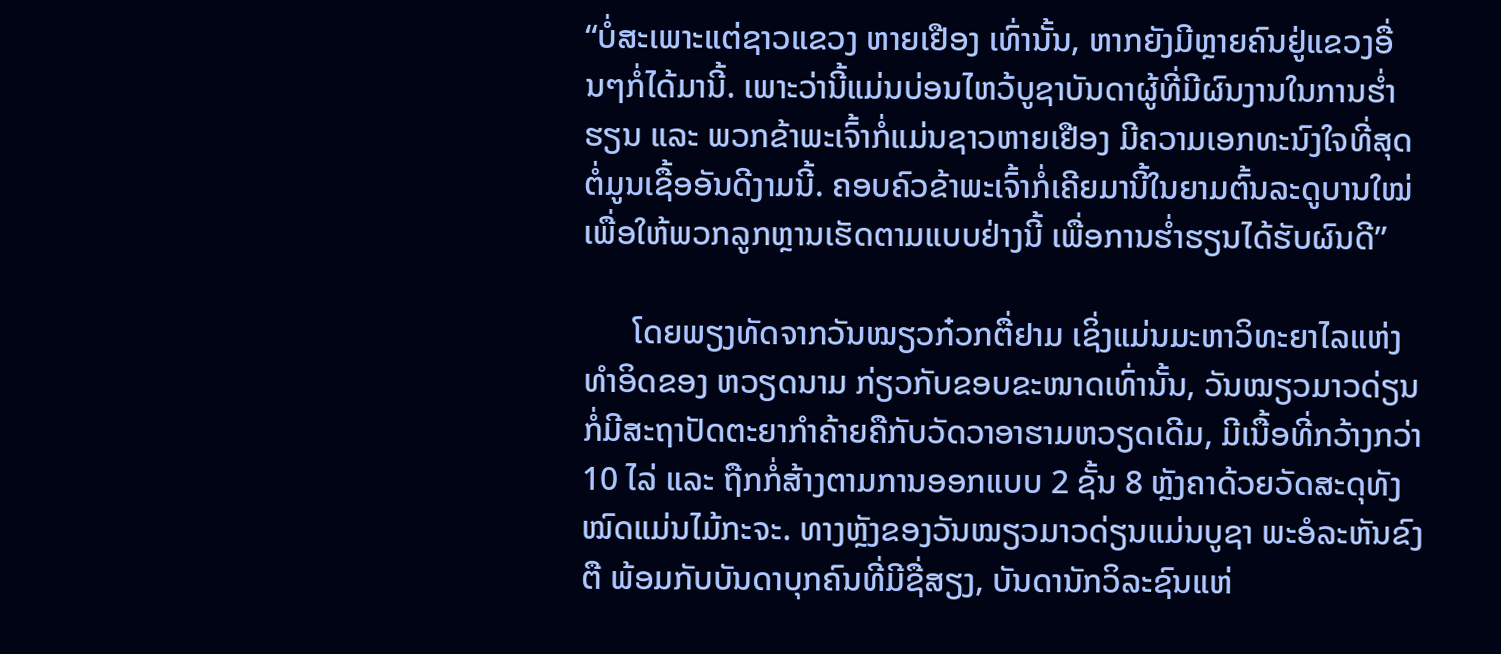“ບໍ່ສະເພາະແຕ່ຊາວແຂວງ ຫາຍເຢືອງ ເທົ່ານັ້ນ, ຫາກຍັງມີຫຼາຍຄົນຢູ່ແຂວງອື່ນໆກໍ່ໄດ້ມານີ້. ເພາະວ່ານີ້ແມ່ນບ່ອນໄຫວ້ບູຊາບັນດາຜູ້ທີ່ມີຜົນງານໃນການຮ່ຳຮຽນ ແລະ ພວກຂ້າພະເຈົ້າກໍ່ແມ່ນຊາວຫາຍເຢືອງ ມີຄວາມເອກທະນົງໃຈທີ່ສຸດຕໍ່ມູນເຊື້ອອັນດີງາມນີ້. ຄອບຄົວຂ້າພະເຈົ້າກໍ່ເຄີຍມານີ້ໃນຍາມຕົ້ນລະດູບານໃໝ່ ເພື່ອໃຫ້ພວກລູກຫຼານເຮັດຕາມແບບຢ່າງນີ້ ເພື່ອການຮ່ຳຮຽນໄດ້ຮັບຜົນດີ”

      ໂດຍພຽງທັດຈາກວັນໝຽວກ໋ວກຕື່ຢາມ ເຊິ່ງແມ່ນມະຫາວິທະຍາໄລແຫ່ງທຳອິດຂອງ ຫວຽດນາມ ກ່ຽວກັບຂອບຂະໜາດເທົ່ານັ້ນ, ວັນໝຽວມາວດ່ຽນ ກໍ່ມີສະຖາປັດຕະຍາກຳຄ້າຍຄືກັບວັດວາອາຮາມຫວຽດເດີມ, ມີເນື້ອທີ່ກວ້າງກວ່າ 10 ໄລ່ ແລະ ຖືກກໍ່ສ້າງຕາມການອອກແບບ 2 ຊັ້ນ 8 ຫຼັງຄາດ້ວຍວັດສະດຸທັງໝົດແມ່ນໄມ້ກະຈະ. ທາງຫຼັງຂອງວັນໝຽວມາວດ່ຽນແມ່ນບູຊາ ພະອໍລະຫັນຂົງຕື ພ້ອມກັບບັນດາບຸກຄົນທີ່ມີຊື່ສຽງ, ບັນດານັກວິລະຊົນແຫ່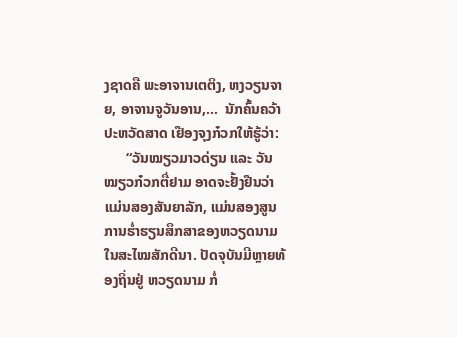ງຊາດຄື ພະອາຈານເຕຕິງ, ຫງວຽນຈາຍ, ອາຈານຈູວັນອານ,…  ນັກຄົ້ນຄວ້າປະຫວັດສາດ ເຢືອງຈຸງກ໋ວກໃຫ້ຮູ້ວ່າ:
      “ວັນໝຽວມາວດ່ຽນ ແລະ ວັນໝຽວກ໋ວກຕື່ຢາມ ອາດຈະຢັ້ງຢືນວ່າແມ່ນສອງສັນຍາລັກ, ແມ່ນສອງສູນການຮ່ຳຮຽນສຶກສາຂອງຫວຽດນາມໃນສະໄໝສັກດີນາ. ປັດຈຸບັນມີຫຼາຍທ້ອງຖິ່ນຢູ່ ຫວຽດນາມ ກໍ່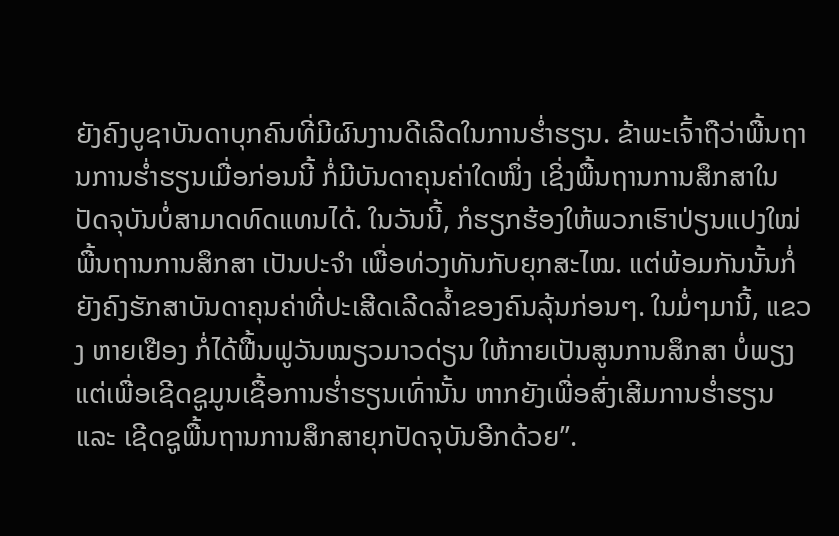ຍັງຄົງບູຊາບັນດາບຸກຄົນທີ່ມີຜົນງານດີເລີດໃນການຮ່ຳຮຽນ. ຂ້າພະເຈົ້າຖືວ່າພື້ນຖານການຮ່ຳຮຽນເມື່ອກ່ອນນີ້ ກໍ່ມີບັນດາຄຸນຄ່າໃດໜຶ່ງ ເຊິ່ງພື້ນຖານການສຶກສາໃນປັດຈຸບັນບໍ່ສາມາດທົດແທນໄດ້. ໃນວັນນີ້, ກໍຮຽກຮ້ອງໃຫ້ພວກເຮົາປ່ຽນແປງໃໝ່ພື້ນຖານການສຶກສາ ເປັນປະຈຳ ເພື່ອທ່ວງທັນກັບຍຸກສະໄໝ. ແຕ່ພ້ອມກັນນັ້ນກໍ່ຍັງຄົງຮັກສາບັນດາຄຸນຄ່າທີ່ປະເສີດເລີດລ້ຳຂອງຄົນລຸ້ນກ່ອນໆ. ໃນມໍ່ໆມານີ້, ແຂວງ ຫາຍເຢືອງ ກໍ່ໄດ້ຟື້ນຟູວັນໝຽວມາວດ່ຽນ ໃຫ້ກາຍເປັນສູນການສຶກສາ ບໍ່ພຽງແຕ່ເພື່ອເຊີດຊູມູນເຊື້ອການຮ່ຳຮຽນເທົ່ານັ້ນ ຫາກຍັງເພື່ອສົ່ງເສີມການຮ່ຳຮຽນ ແລະ ເຊີດຊູພື້ນຖານການສຶກສາຍຸກປັດຈຸບັນອີກດ້ວຍ”.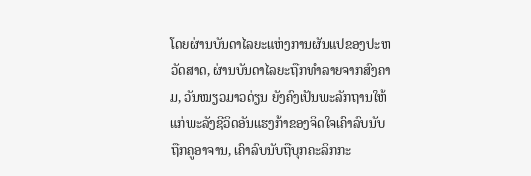ໂດຍຜ່ານບັນດາໄລຍະແຫ່ງການຜັນແປຂອງປະຫວັດສາດ, ຜ່ານບັນດາໄລຍະຖືກທຳລາຍຈາກສົງຄາມ, ວັນໝຽວມາວດ່ຽນ ຍັງຄົງເປັນພະລັກຖານໃຫ້ແກ່ພະລັງຊີວິດອັນແຮງກ້າຂອງຈິດໃຈເຄົາລົບນັບຖືກຄູອາຈານ, ເຄົາລົບນັບຖືບຸກຄະລິກກະ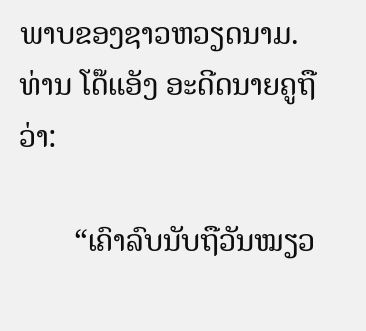ພາບຂອງຊາວຫວຽດນາມ. ທ່ານ ໂດ໊ແອັງ ອະດີດນາຍຄູຖືວ່າ:

       “ເຄົາລົບນັບຖືວັນໝຽວ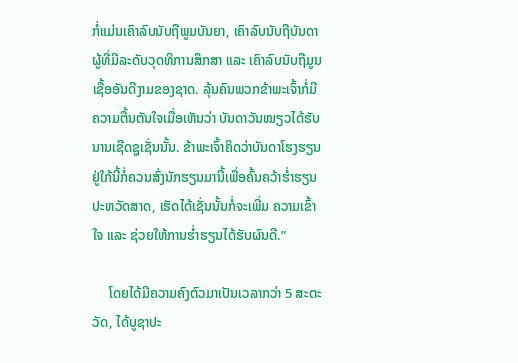ກໍ່ແມ່ນເຄົາລົບນັບຖືພູມບັນຍາ, ເຄົາລົບນັບຖືບັນດາຜູ້ທີ່ມີລະດັບວຸດທິການສຶກສາ ແລະ ເຄົາລົບນັບຖືມູນເຊື້ອອັນດີງາມຂອງຊາດ. ລຸ້ນຄົນພວກຂ້າພະເຈົ້າກໍ່ມີຄວາມຕື້ນຕັນໃຈເມື່ອເຫັນວ່າ ບັນດາວັນໝຽວໄດ້ຮັບນານເຊີດຊູເຊັ່ນນັ້ນ. ຂ້າພະເຈົ້າຄິດວ່າບັນດາໂຮງຮຽນຢູ່ໃກ້ນີ້ກໍ່ຄວນສົ່ງນັກຮຽນມານີ້ເພື່ອຄົ້ນຄວ້າຮ່ຳຮຽນປະຫວັດສາດ, ເຮັດໄດ້ເຊັ່ນນັ້ນກໍ່ຈະເພີ່ມ ຄວາມເຂົ້າໃຈ ແລະ ຊ່ວຍໃຫ້ການຮ່ຳຮຽນໄດ້ຮັບຜົນດີ.”

     ໂດຍໄດ້ມີຄວາມຄົງຕົວມາເປັນເວລາກວ່າ 5 ສະຕະວັດ, ໄດ້ບູຊາປະ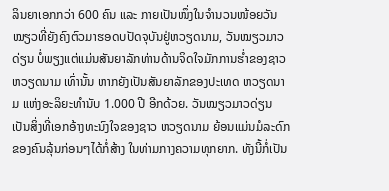ລິນຍາເອກກວ່າ 600 ຄົນ ແລະ ກາຍເປັນໜຶ່ງໃນຈຳນວນໜ້ອຍວັນໝຽວທີ່ຍັງຄົງຕົວມາຮອດບປັດຈຸບັນຢູ່ຫວຽດນາມ, ວັນໝຽວມາວດ່ຽນ ບໍ່ພຽງແຕ່ແມ່ນສັນຍາລັກທ່ານດ້ານຈິດໃຈມັກການຮ່ຳຂອງຊາວ ຫວຽດນາມ ເທົ່ານັ້ນ ຫາກຍັງເປັນສັນຍາລັກຂອງປະເທດ ຫວຽດນາມ ແຫ່ງອະລິຍະທຳນັບ 1.000 ປີ ອີກດ້ວຍ. ວັນໝຽວມາວດ່ຽນ ເປັນສິ່ງທີ່ເອກອ້າງທະນົງໃຈຂອງຊາວ ຫວຽດນາມ ຍ້ອນແມ່ນມໍລະດົກຂອງຄົນລຸ້ນກ່ອນໆໄດ້ກໍ່ສ້າງ ໃນທ່າມກາງຄວາມທຸກຍາກ. ທັງນີ້ກໍ່ເປັນ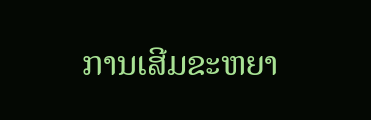ການເສີມຂະຫຍາ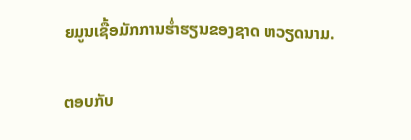ຍມູນເຊື້ອມັກການຮ່ຳຮຽນຂອງຊາດ ຫວຽດນາມ.

ຕອບກັບ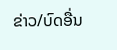ຂ່າວ/ບົດອື່ນ